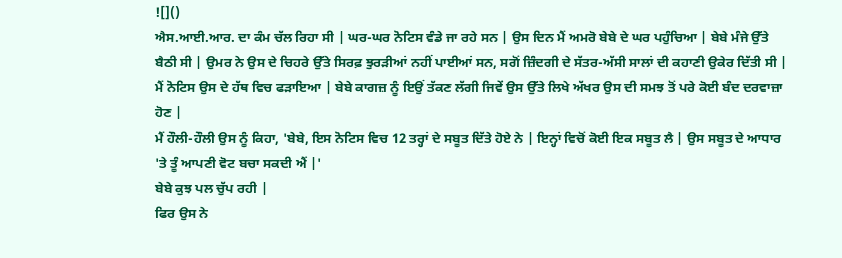![]()
ਐਸ.ਆਈ.ਆਰ. ਦਾ ਕੰਮ ਚੱਲ ਰਿਹਾ ਸੀ | ਘਰ-ਘਰ ਨੋਟਿਸ ਵੰਡੇ ਜਾ ਰਹੇ ਸਨ | ਉਸ ਦਿਨ ਮੈਂ ਅਮਰੋ ਬੇਬੇ ਦੇ ਘਰ ਪਹੁੰਚਿਆ | ਬੇਬੇ ਮੰਜੇ ਉੱਤੇ ਬੈਠੀ ਸੀ | ਉਮਰ ਨੇ ਉਸ ਦੇ ਚਿਹਰੇ ਉੱਤੇ ਸਿਰਫ਼ ਝੁਰੜੀਆਂ ਨਹੀਂ ਪਾਈਆਂ ਸਨ, ਸਗੋਂ ਜ਼ਿੰਦਗੀ ਦੇ ਸੱਤਰ-ਅੱਸੀ ਸਾਲਾਂ ਦੀ ਕਹਾਣੀ ਉਕੇਰ ਦਿੱਤੀ ਸੀ | ਮੈਂ ਨੋਟਿਸ ਉਸ ਦੇ ਹੱਥ ਵਿਚ ਫੜਾਇਆ | ਬੇਬੇ ਕਾਗਜ਼ ਨੂੰ ਇਉਂ ਤੱਕਣ ਲੱਗੀ ਜਿਵੇਂ ਉਸ ਉੱਤੇ ਲਿਖੇ ਅੱਖਰ ਉਸ ਦੀ ਸਮਝ ਤੋਂ ਪਰੇ ਕੋਈ ਬੰਦ ਦਰਵਾਜ਼ਾ ਹੋਣ |
ਮੈਂ ਹੌਲੀ-ਹੌਲੀ ਉਸ ਨੂੰ ਕਿਹਾ, 'ਬੇਬੇ, ਇਸ ਨੋਟਿਸ ਵਿਚ 12 ਤਰ੍ਹਾਂ ਦੇ ਸਬੂਤ ਦਿੱਤੇ ਹੋਏ ਨੇ | ਇਨ੍ਹਾਂ ਵਿਚੋਂ ਕੋਈ ਇਕ ਸਬੂਤ ਲੈ | ਉਸ ਸਬੂਤ ਦੇ ਆਧਾਰ 'ਤੇ ਤੂੰ ਆਪਣੀ ਵੋਟ ਬਚਾ ਸਕਦੀ ਐਂ |'
ਬੇਬੇ ਕੁਝ ਪਲ ਚੁੱਪ ਰਹੀ |
ਫਿਰ ਉਸ ਨੇ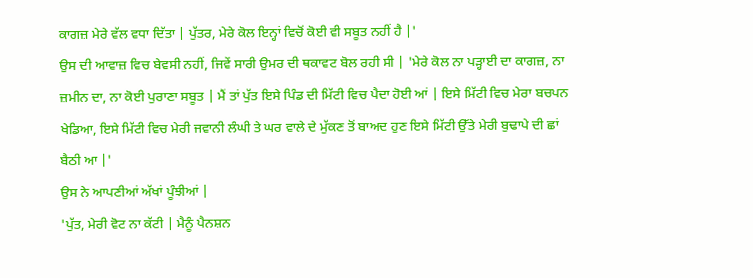ਕਾਗਜ਼ ਮੇਰੇ ਵੱਲ ਵਧਾ ਦਿੱਤਾ | ਪੁੱਤਰ, ਮੇਰੇ ਕੋਲ ਇਨ੍ਹਾਂ ਵਿਚੋਂ ਕੋਈ ਵੀ ਸਬੂਤ ਨਹੀਂ ਹੈ |'
ਉਸ ਦੀ ਆਵਾਜ਼ ਵਿਚ ਬੇਵਸੀ ਨਹੀਂ, ਜਿਵੇਂ ਸਾਰੀ ਉਮਰ ਦੀ ਥਕਾਵਟ ਬੋਲ ਰਹੀ ਸੀ | 'ਮੇਰੇ ਕੋਲ ਨਾ ਪੜ੍ਹਾਈ ਦਾ ਕਾਗਜ਼, ਨਾ ਜ਼ਮੀਨ ਦਾ, ਨਾ ਕੋਈ ਪੁਰਾਣਾ ਸਬੂਤ | ਮੈਂ ਤਾਂ ਪੁੱਤ ਇਸੇ ਪਿੰਡ ਦੀ ਮਿੱਟੀ ਵਿਚ ਪੈਦਾ ਹੋਈ ਆਂ | ਇਸੇ ਮਿੱਟੀ ਵਿਚ ਮੇਰਾ ਬਚਪਨ ਖੇਡਿਆ, ਇਸੇ ਮਿੱਟੀ ਵਿਚ ਮੇਰੀ ਜਵਾਨੀ ਲੰਘੀ ਤੇ ਘਰ ਵਾਲੇ ਦੇ ਮੁੱਕਣ ਤੋਂ ਬਾਅਦ ਹੁਣ ਇਸੇ ਮਿੱਟੀ ਉੱਤੇ ਮੇਰੀ ਬੁਢਾਪੇ ਦੀ ਛਾਂ ਬੈਠੀ ਆ |'
ਉਸ ਨੇ ਆਪਣੀਆਂ ਅੱਖਾਂ ਪੂੰਝੀਆਂ |
'ਪੁੱਤ, ਮੇਰੀ ਵੋਟ ਨਾ ਕੱਟੀ | ਮੈਨੂੰ ਪੈਨਸ਼ਨ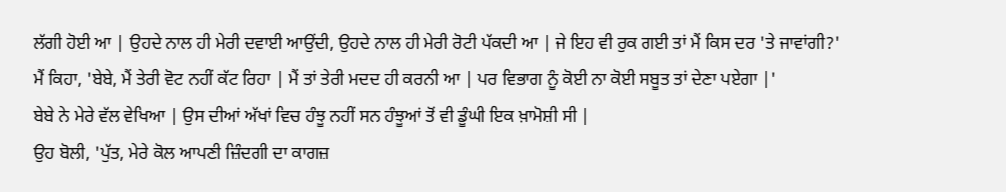ਲੱਗੀ ਹੋਈ ਆ | ਉਹਦੇ ਨਾਲ ਹੀ ਮੇਰੀ ਦਵਾਈ ਆਉਂਦੀ, ਉਹਦੇ ਨਾਲ ਹੀ ਮੇਰੀ ਰੋਟੀ ਪੱਕਦੀ ਆ | ਜੇ ਇਹ ਵੀ ਰੁਕ ਗਈ ਤਾਂ ਮੈਂ ਕਿਸ ਦਰ 'ਤੇ ਜਾਵਾਂਗੀ?'
ਮੈਂ ਕਿਹਾ, 'ਬੇਬੇ, ਮੈਂ ਤੇਰੀ ਵੋਟ ਨਹੀਂ ਕੱਟ ਰਿਹਾ | ਮੈਂ ਤਾਂ ਤੇਰੀ ਮਦਦ ਹੀ ਕਰਨੀ ਆ | ਪਰ ਵਿਭਾਗ ਨੂੰ ਕੋਈ ਨਾ ਕੋਈ ਸਬੂਤ ਤਾਂ ਦੇਣਾ ਪਏਗਾ |'
ਬੇਬੇ ਨੇ ਮੇਰੇ ਵੱਲ ਵੇਖਿਆ | ਉਸ ਦੀਆਂ ਅੱਖਾਂ ਵਿਚ ਹੰਝੂ ਨਹੀਂ ਸਨ ਹੰਝੂਆਂ ਤੋਂ ਵੀ ਡੂੰਘੀ ਇਕ ਖ਼ਾਮੋਸ਼ੀ ਸੀ |
ਉਹ ਬੋਲੀ, 'ਪੁੱਤ, ਮੇਰੇ ਕੋਲ ਆਪਣੀ ਜ਼ਿੰਦਗੀ ਦਾ ਕਾਗਜ਼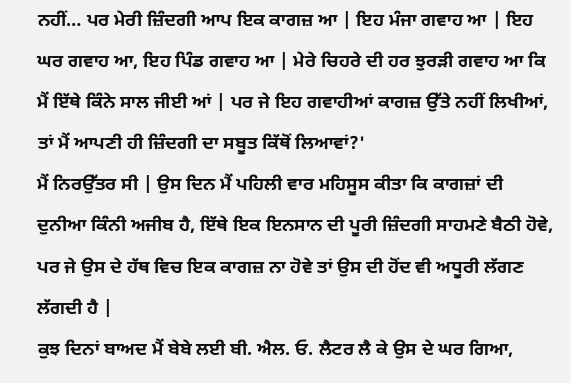ਨਹੀਂ… ਪਰ ਮੇਰੀ ਜ਼ਿੰਦਗੀ ਆਪ ਇਕ ਕਾਗਜ਼ ਆ | ਇਹ ਮੰਜਾ ਗਵਾਹ ਆ | ਇਹ ਘਰ ਗਵਾਹ ਆ, ਇਹ ਪਿੰਡ ਗਵਾਹ ਆ | ਮੇਰੇ ਚਿਹਰੇ ਦੀ ਹਰ ਝੁਰੜੀ ਗਵਾਹ ਆ ਕਿ ਮੈਂ ਇੱਥੇ ਕਿੰਨੇ ਸਾਲ ਜੀਈ ਆਂ | ਪਰ ਜੇ ਇਹ ਗਵਾਹੀਆਂ ਕਾਗਜ਼ ਉੱਤੇ ਨਹੀਂ ਲਿਖੀਆਂ, ਤਾਂ ਮੈਂ ਆਪਣੀ ਹੀ ਜ਼ਿੰਦਗੀ ਦਾ ਸਬੂਤ ਕਿੱਥੋਂ ਲਿਆਵਾਂ?'
ਮੈਂ ਨਿਰਉੱਤਰ ਸੀ | ਉਸ ਦਿਨ ਮੈਂ ਪਹਿਲੀ ਵਾਰ ਮਹਿਸੂਸ ਕੀਤਾ ਕਿ ਕਾਗਜ਼ਾਂ ਦੀ ਦੁਨੀਆ ਕਿੰਨੀ ਅਜੀਬ ਹੈ, ਇੱਥੇ ਇਕ ਇਨਸਾਨ ਦੀ ਪੂਰੀ ਜ਼ਿੰਦਗੀ ਸਾਹਮਣੇ ਬੈਠੀ ਹੋਵੇ, ਪਰ ਜੇ ਉਸ ਦੇ ਹੱਥ ਵਿਚ ਇਕ ਕਾਗਜ਼ ਨਾ ਹੋਵੇ ਤਾਂ ਉਸ ਦੀ ਹੋਂਦ ਵੀ ਅਧੂਰੀ ਲੱਗਣ ਲੱਗਦੀ ਹੈ |
ਕੁਝ ਦਿਨਾਂ ਬਾਅਦ ਮੈਂ ਬੇਬੇ ਲਈ ਬੀ. ਐਲ. ਓ. ਲੈਟਰ ਲੈ ਕੇ ਉਸ ਦੇ ਘਰ ਗਿਆ,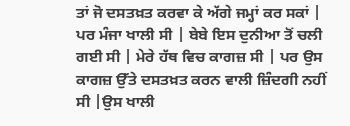ਤਾਂ ਜੋ ਦਸਤਖ਼ਤ ਕਰਵਾ ਕੇ ਅੱਗੇ ਜਮ੍ਹਾਂ ਕਰ ਸਕਾਂ |
ਪਰ ਮੰਜਾ ਖਾਲੀ ਸੀ | ਬੇਬੇ ਇਸ ਦੁਨੀਆ ਤੋਂ ਚਲੀ ਗਈ ਸੀ | ਮੇਰੇ ਹੱਥ ਵਿਚ ਕਾਗਜ਼ ਸੀ | ਪਰ ਉਸ ਕਾਗਜ਼ ਉੱਤੇ ਦਸਤਖ਼ਤ ਕਰਨ ਵਾਲੀ ਜ਼ਿੰਦਗੀ ਨਹੀਂ ਸੀ |ਉਸ ਖਾਲੀ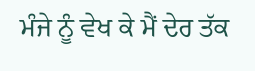ਮੰਜੇ ਨੂੰ ਵੇਖ ਕੇ ਮੈਂ ਦੇਰ ਤੱਕ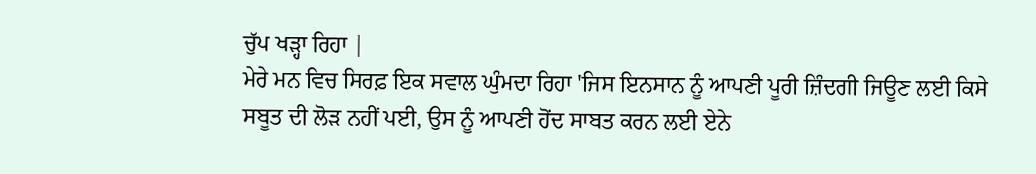ਚੁੱਪ ਖੜ੍ਹਾ ਰਿਹਾ |
ਮੇਰੇ ਮਨ ਵਿਚ ਸਿਰਫ਼ ਇਕ ਸਵਾਲ ਘੁੰਮਦਾ ਰਿਹਾ 'ਜਿਸ ਇਨਸਾਨ ਨੂੰ ਆਪਣੀ ਪੂਰੀ ਜ਼ਿੰਦਗੀ ਜਿਊਣ ਲਈ ਕਿਸੇ ਸਬੂਤ ਦੀ ਲੋੜ ਨਹੀਂ ਪਈ, ਉਸ ਨੂੰ ਆਪਣੀ ਹੋਂਦ ਸਾਬਤ ਕਰਨ ਲਈ ਏਨੇ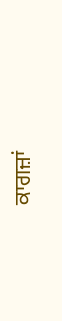ਕਾਗਜ਼ਾਂ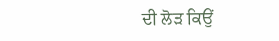ਦੀ ਲੋੜ ਕਿਉਂ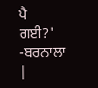ਪੈ ਗਈ?'
-ਬਰਨਾਲਾ |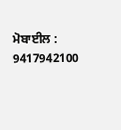ਮੋਬਾਈਲ : 9417942100